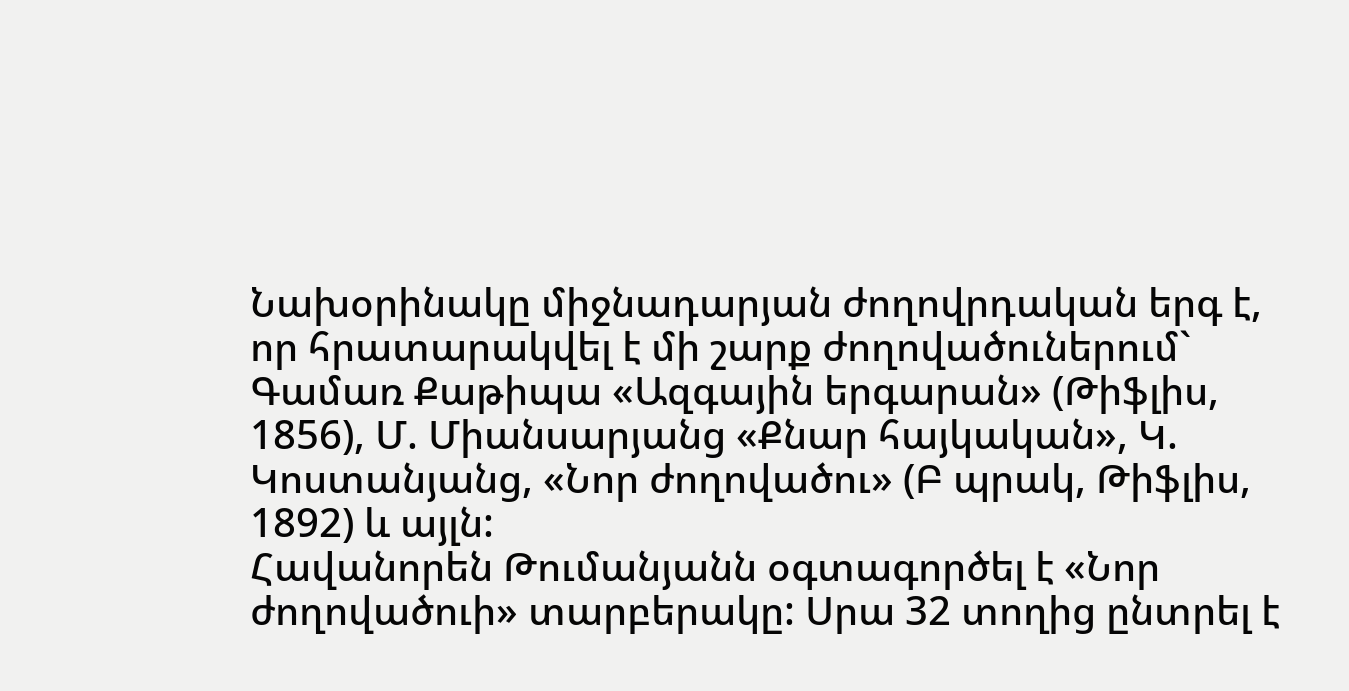Նախօրինակը միջնադարյան ժողովրդական երգ է, որ հրատարակվել է մի շարք ժողովածուներում` Գամառ Քաթիպա «Ազգային երգարան» (Թիֆլիս, 1856), Մ. Միանսարյանց «Քնար հայկական», Կ. Կոստանյանց, «Նոր ժողովածու» (Բ պրակ, Թիֆլիս, 1892) և այլն:
Հավանորեն Թումանյանն օգտագործել է «Նոր ժողովածուի» տարբերակը: Սրա 32 տողից ընտրել է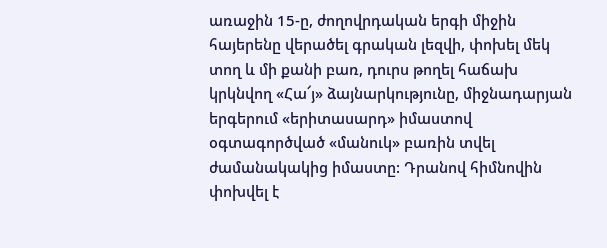առաջին 15-ը, ժողովրդական երգի միջին հայերենը վերածել գրական լեզվի, փոխել մեկ տող և մի քանի բառ, դուրս թողել հաճախ կրկնվող «Հա՜յ» ձայնարկությունը, միջնադարյան երգերում «երիտասարդ» իմաստով օգտագործված «մանուկ» բառին տվել ժամանակակից իմաստը: Դրանով հիմնովին փոխվել է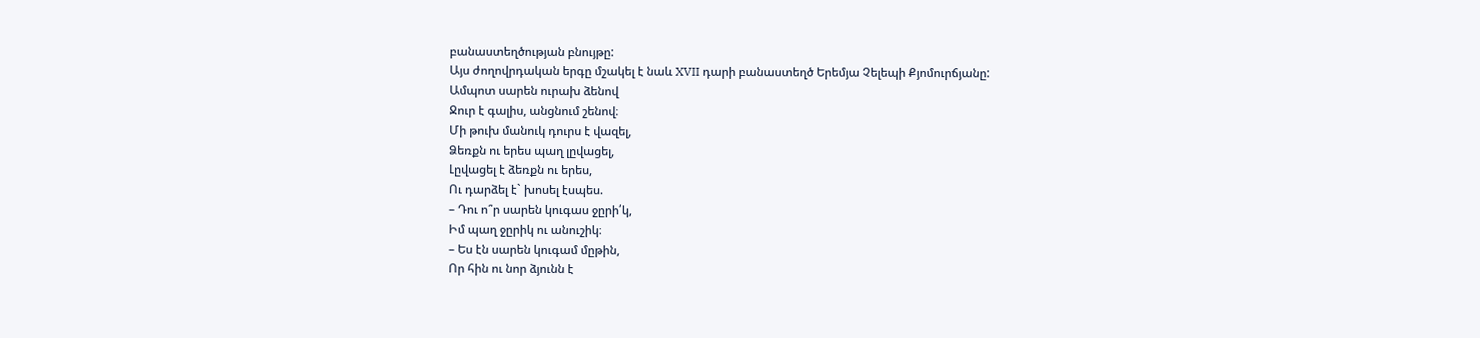բանաստեղծության բնույթը:
Այս ժողովրդական երգը մշակել է նաև XVII դարի բանաստեղծ Երեմյա Չելեպի Քյոմուրճյանը:
Ամպոտ սարեն ուրախ ձենով
Ջուր է գալիս, անցնում շենով։
Մի թուխ մանուկ դուրս է վազել,
Ձեռքն ու երես պաղ լըվացել,
Լըվացել է ձեռքն ու երես,
Ու դարձել է` խոսել էսպես.
– Դու ո՞ր սարեն կուգաս ջըրի՛կ,
Իմ պաղ ջըրիկ ու անուշիկ։
– Ես էն սարեն կուգամ մըթին,
Որ հին ու նոր ձյունն է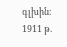գլխին։
1911 թ.